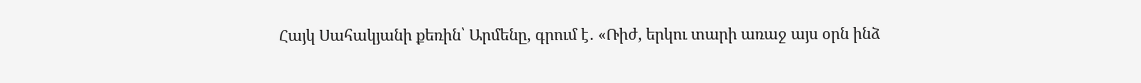Հայկ Սահակյանի քեռին՝ Արմենը, գրում է․ «Ռիժ, երկու տարի առաջ այս օրն ինձ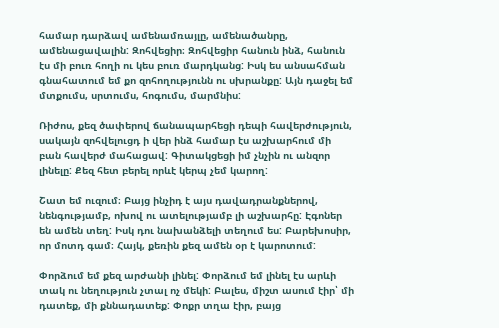համար դարձավ ամենամռայլը, ամենածանրը, ամենացավալին: Զոհվեցիր։ Զոհվեցիր հանուն ինձ, հանուն էս մի բուռ հողի ու կես բուռ մարդկանց: Իսկ ես անսահման գնահատում եմ քո զոհողությունն ու սխրանքը: Այն դաջել եմ մտքումս, սրտումս, հոգումս, մարմնիս:

Ռիժոս, քեզ ծափերով ճանապարհեցի դեպի հավերժություն, սակայն զոհվելուցդ ի վեր ինձ համար էս աշխարհում մի բան հավերժ մահացավ: Գիտակցեցի իմ չնչին ու անզոր լինելը: Քեզ հետ բերել որևէ կերպ չեմ կարող:

Շատ եմ ուզում։ Բայց ինչիդ է այս դավադրանքներով, նենգությամբ, ոխով ու ատելությամբ լի աշխարհը: Էգոներ են ամեն տեղ: Իսկ դու նախանձելի տեղում ես: Բարեխոսիր, որ մոտդ գամ։ Հայկ, քեռին քեզ ամեն օր է կարոտում:

Փորձում եմ քեզ արժանի լինել: Փորձում եմ լինել էս արևի տակ ու նեղություն չտալ ոչ մեկի: Բալես, միշտ ասում էիր՝ մի դատեք, մի քննադատեք: Փոքր տղա էիր, բայց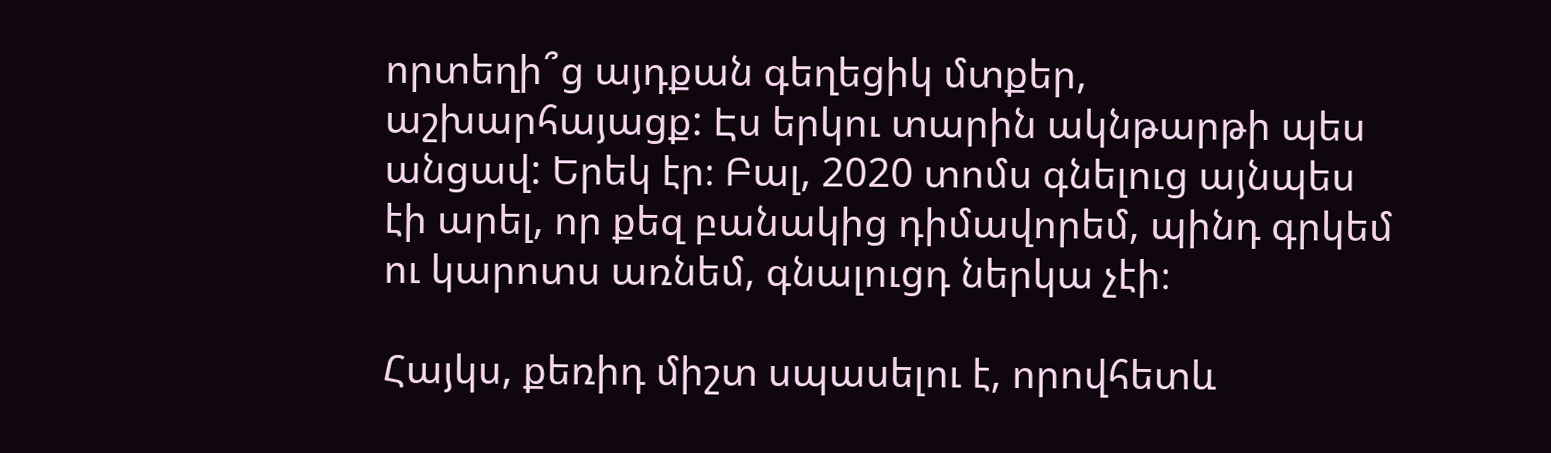որտեղի՞ց այդքան գեղեցիկ մտքեր, աշխարհայացք: Էս երկու տարին ակնթարթի պես անցավ: Երեկ էր։ Բալ, 2020 տոմս գնելուց այնպես էի արել, որ քեզ բանակից դիմավորեմ, պինդ գրկեմ ու կարոտս առնեմ, գնալուցդ ներկա չէի։

Հայկս, քեռիդ միշտ սպասելու է, որովհետև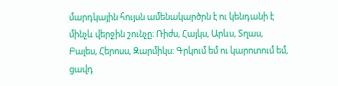մարդկային հույսն ամենակարծրն է ու կենդանի է մինչև վերջին շունչը։ Ռիժս, Հայկս, Արևս, Տղաս, Բալես, Հերոսս, Զարմիկս: Գրկում եմ ու կարոտում եմ, ցավդ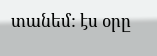տանեմ: էս օրը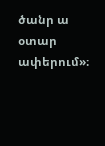ծանր ա օտար ափերում»։